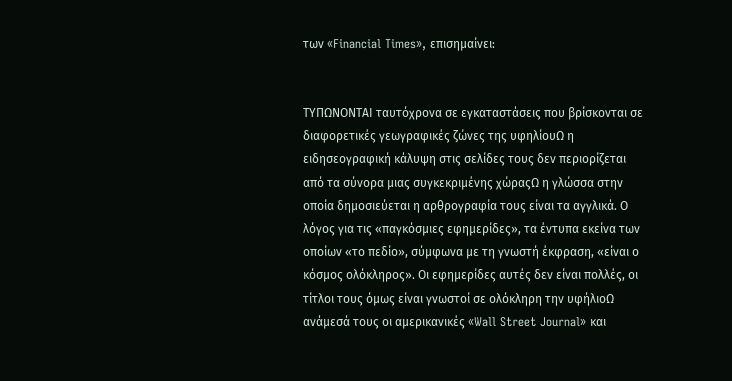των «Financial Times», επισημαίνει:


ΤΥΠΩΝΟΝΤΑΙ ταυτόχρονα σε εγκαταστάσεις που βρίσκονται σε διαφορετικές γεωγραφικές ζώνες της υφηλίουΩ η ειδησεογραφική κάλυψη στις σελίδες τους δεν περιορίζεται από τα σύνορα μιας συγκεκριμένης χώραςΩ η γλώσσα στην οποία δημοσιεύεται η αρθρογραφία τους είναι τα αγγλικά. Ο λόγος για τις «παγκόσμιες εφημερίδες», τα έντυπα εκείνα των οποίων «το πεδίο», σύμφωνα με τη γνωστή έκφραση, «είναι ο κόσμος ολόκληρος». Οι εφημερίδες αυτές δεν είναι πολλές, οι τίτλοι τους όμως είναι γνωστοί σε ολόκληρη την υφήλιοΩ ανάμεσά τους οι αμερικανικές «Wall Street Journal» και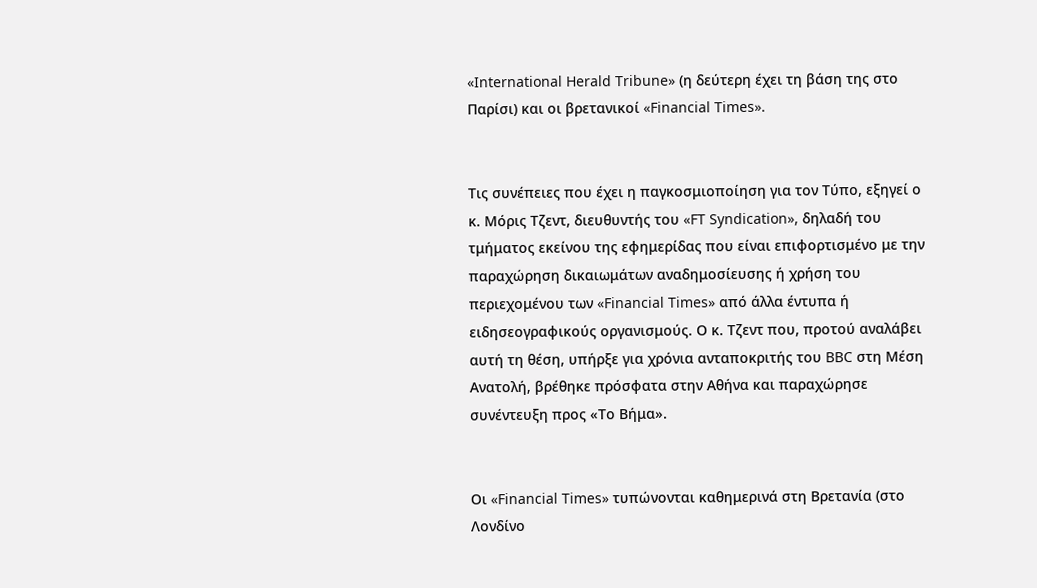«International Herald Tribune» (η δεύτερη έχει τη βάση της στο Παρίσι) και οι βρετανικοί «Financial Times».


Τις συνέπειες που έχει η παγκοσμιοποίηση για τον Τύπο, εξηγεί ο κ. Μόρις Τζεντ, διευθυντής του «FT Syndication», δηλαδή του τμήματος εκείνου της εφημερίδας που είναι επιφορτισμένο με την παραχώρηση δικαιωμάτων αναδημοσίευσης ή χρήση του περιεχομένου των «Financial Times» από άλλα έντυπα ή ειδησεογραφικούς οργανισμούς. Ο κ. Τζεντ που, προτού αναλάβει αυτή τη θέση, υπήρξε για χρόνια ανταποκριτής του BBC στη Μέση Ανατολή, βρέθηκε πρόσφατα στην Αθήνα και παραχώρησε συνέντευξη προς «Το Βήμα».


Οι «Financial Times» τυπώνονται καθημερινά στη Βρετανία (στο Λονδίνο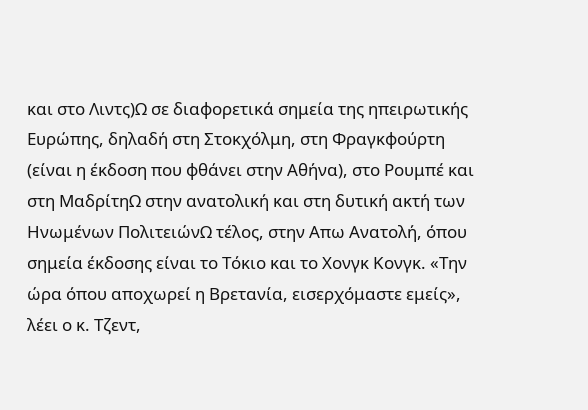και στο Λιντς)Ω σε διαφορετικά σημεία της ηπειρωτικής Ευρώπης, δηλαδή στη Στοκχόλμη, στη Φραγκφούρτη (είναι η έκδοση που φθάνει στην Αθήνα), στο Ρουμπέ και στη ΜαδρίτηΩ στην ανατολική και στη δυτική ακτή των Ηνωμένων ΠολιτειώνΩ τέλος, στην Απω Ανατολή, όπου σημεία έκδοσης είναι το Τόκιο και το Χονγκ Κονγκ. «Την ώρα όπου αποχωρεί η Βρετανία, εισερχόμαστε εμείς», λέει ο κ. Τζεντ,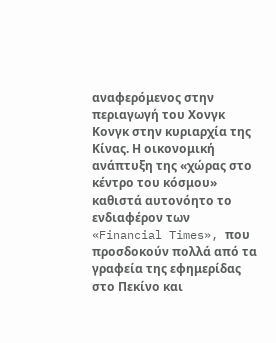αναφερόμενος στην περιαγωγή του Χονγκ Κονγκ στην κυριαρχία της Κίνας. Η οικονομική ανάπτυξη της «χώρας στο κέντρο του κόσμου» καθιστά αυτονόητο το ενδιαφέρον των «Financial Times», που προσδοκούν πολλά από τα γραφεία της εφημερίδας στο Πεκίνο και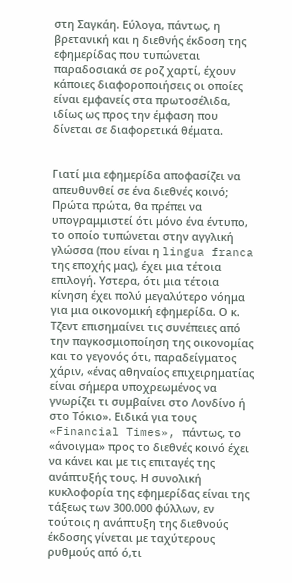στη Σαγκάη. Εύλογα, πάντως, η βρετανική και η διεθνής έκδοση της εφημερίδας που τυπώνεται παραδοσιακά σε ροζ χαρτί, έχουν κάποιες διαφοροποιήσεις οι οποίες είναι εμφανείς στα πρωτοσέλιδα, ιδίως ως προς την έμφαση που δίνεται σε διαφορετικά θέματα.


Γιατί μια εφημερίδα αποφασίζει να απευθυνθεί σε ένα διεθνές κοινό; Πρώτα πρώτα, θα πρέπει να υπογραμμιστεί ότι μόνο ένα έντυπο, το οποίο τυπώνεται στην αγγλική γλώσσα (που είναι η lingua franca της εποχής μας), έχει μια τέτοια επιλογή. Υστερα, ότι μια τέτοια κίνηση έχει πολύ μεγαλύτερο νόημα για μια οικονομική εφημερίδα. Ο κ. Τζεντ επισημαίνει τις συνέπειες από την παγκοσμιοποίηση της οικονομίας και το γεγονός ότι, παραδείγματος χάριν, «ένας αθηναίος επιχειρηματίας είναι σήμερα υποχρεωμένος να γνωρίζει τι συμβαίνει στο Λονδίνο ή στο Τόκιο». Ειδικά για τους «Financial Times», πάντως, το «άνοιγμα» προς το διεθνές κοινό έχει να κάνει και με τις επιταγές της ανάπτυξής τους. Η συνολική κυκλοφορία της εφημερίδας είναι της τάξεως των 300.000 φύλλων, εν τούτοις η ανάπτυξη της διεθνούς έκδοσης γίνεται με ταχύτερους ρυθμούς από ό,τι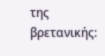της βρετανικής: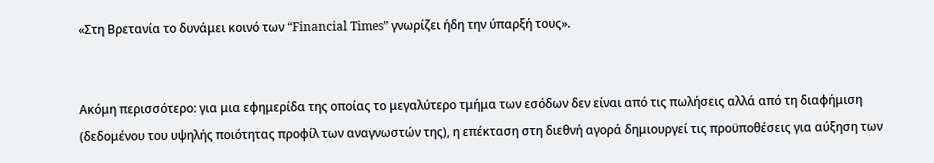«Στη Βρετανία το δυνάμει κοινό των “Financial Times” γνωρίζει ήδη την ύπαρξή τους».


Ακόμη περισσότερο: για μια εφημερίδα της οποίας το μεγαλύτερο τμήμα των εσόδων δεν είναι από τις πωλήσεις αλλά από τη διαφήμιση (δεδομένου του υψηλής ποιότητας προφίλ των αναγνωστών της), η επέκταση στη διεθνή αγορά δημιουργεί τις προϋποθέσεις για αύξηση των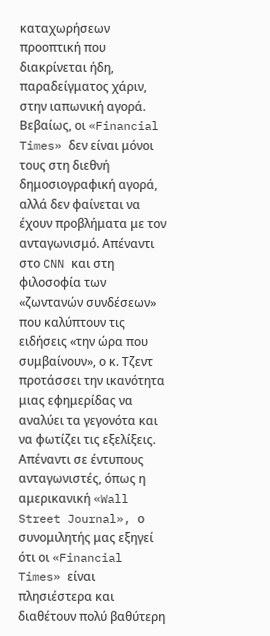καταχωρήσεων  προοπτική που διακρίνεται ήδη, παραδείγματος χάριν, στην ιαπωνική αγορά. Βεβαίως, οι «Financial Times» δεν είναι μόνοι τους στη διεθνή δημοσιογραφική αγορά, αλλά δεν φαίνεται να έχουν προβλήματα με τον ανταγωνισμό. Απέναντι στο CNN και στη φιλοσοφία των «ζωντανών συνδέσεων» που καλύπτουν τις ειδήσεις «την ώρα που συμβαίνουν», ο κ. Τζεντ προτάσσει την ικανότητα μιας εφημερίδας να αναλύει τα γεγονότα και να φωτίζει τις εξελίξεις. Απέναντι σε έντυπους ανταγωνιστές, όπως η αμερικανική «Wall Street Journal», ο συνομιλητής μας εξηγεί ότι οι «Financial Times» είναι πλησιέστερα και διαθέτουν πολύ βαθύτερη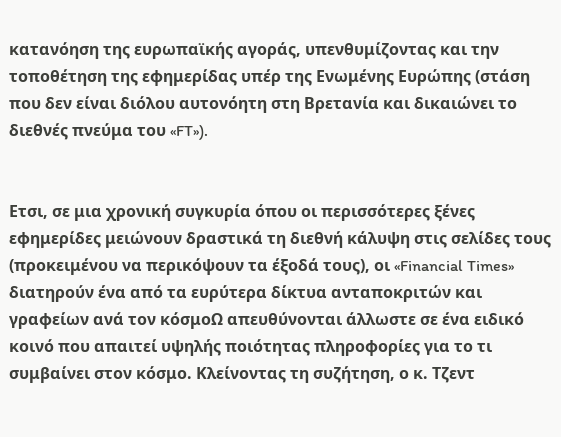κατανόηση της ευρωπαϊκής αγοράς, υπενθυμίζοντας και την τοποθέτηση της εφημερίδας υπέρ της Ενωμένης Ευρώπης (στάση που δεν είναι διόλου αυτονόητη στη Βρετανία και δικαιώνει το διεθνές πνεύμα του «FT»).


Ετσι, σε μια χρονική συγκυρία όπου οι περισσότερες ξένες εφημερίδες μειώνουν δραστικά τη διεθνή κάλυψη στις σελίδες τους (προκειμένου να περικόψουν τα έξοδά τους), οι «Financial Times» διατηρούν ένα από τα ευρύτερα δίκτυα ανταποκριτών και γραφείων ανά τον κόσμοΩ απευθύνονται άλλωστε σε ένα ειδικό κοινό που απαιτεί υψηλής ποιότητας πληροφορίες για το τι συμβαίνει στον κόσμο. Κλείνοντας τη συζήτηση, ο κ. Τζεντ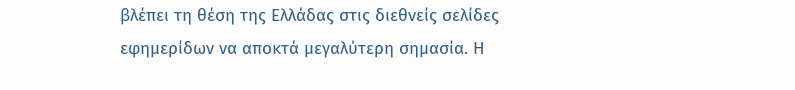βλέπει τη θέση της Ελλάδας στις διεθνείς σελίδες εφημερίδων να αποκτά μεγαλύτερη σημασία. Η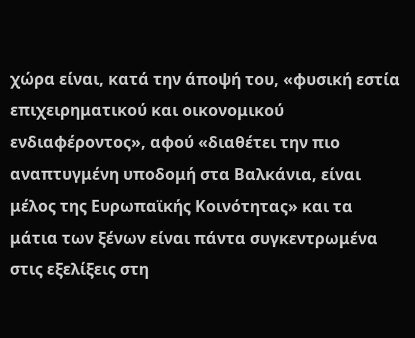χώρα είναι, κατά την άποψή του, «φυσική εστία επιχειρηματικού και οικονομικού ενδιαφέροντος», αφού «διαθέτει την πιο αναπτυγμένη υποδομή στα Βαλκάνια, είναι μέλος της Ευρωπαϊκής Κοινότητας» και τα μάτια των ξένων είναι πάντα συγκεντρωμένα στις εξελίξεις στη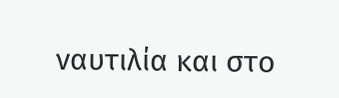ναυτιλία και στο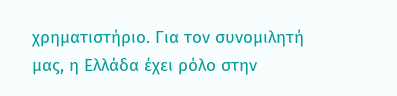χρηματιστήριο. Για τον συνομιλητή μας, η Ελλάδα έχει ρόλο στην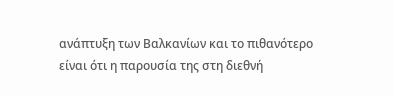ανάπτυξη των Βαλκανίων και το πιθανότερο είναι ότι η παρουσία της στη διεθνή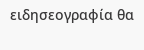ειδησεογραφία θα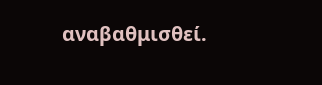αναβαθμισθεί.